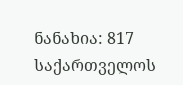ნანახია: 817
საქართველოს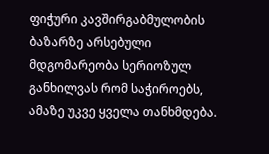ფიჭური კავშირგაბმულობის ბაზარზე არსებული მდგომარეობა სერიოზულ განხილვას რომ საჭიროებს, ამაზე უკვე ყველა თანხმდება.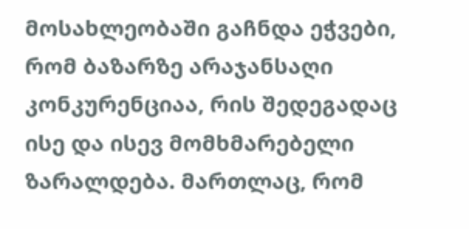მოსახლეობაში გაჩნდა ეჭვები, რომ ბაზარზე არაჯანსაღი კონკურენციაა, რის შედეგადაც ისე და ისევ მომხმარებელი ზარალდება. მართლაც, რომ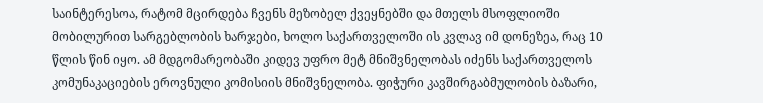საინტერესოა, რატომ მცირდება ჩვენს მეზობელ ქვეყნებში და მთელს მსოფლიოში მობილურით სარგებლობის ხარჯები, ხოლო საქართველოში ის კვლავ იმ დონეზეა, რაც 10 წლის წინ იყო. ამ მდგომარეობაში კიდევ უფრო მეტ მნიშვნელობას იძენს საქართველოს კომუნაკაციების ეროვნული კომისიის მნიშვნელობა. ფიჭური კავშირგაბმულობის ბაზარი,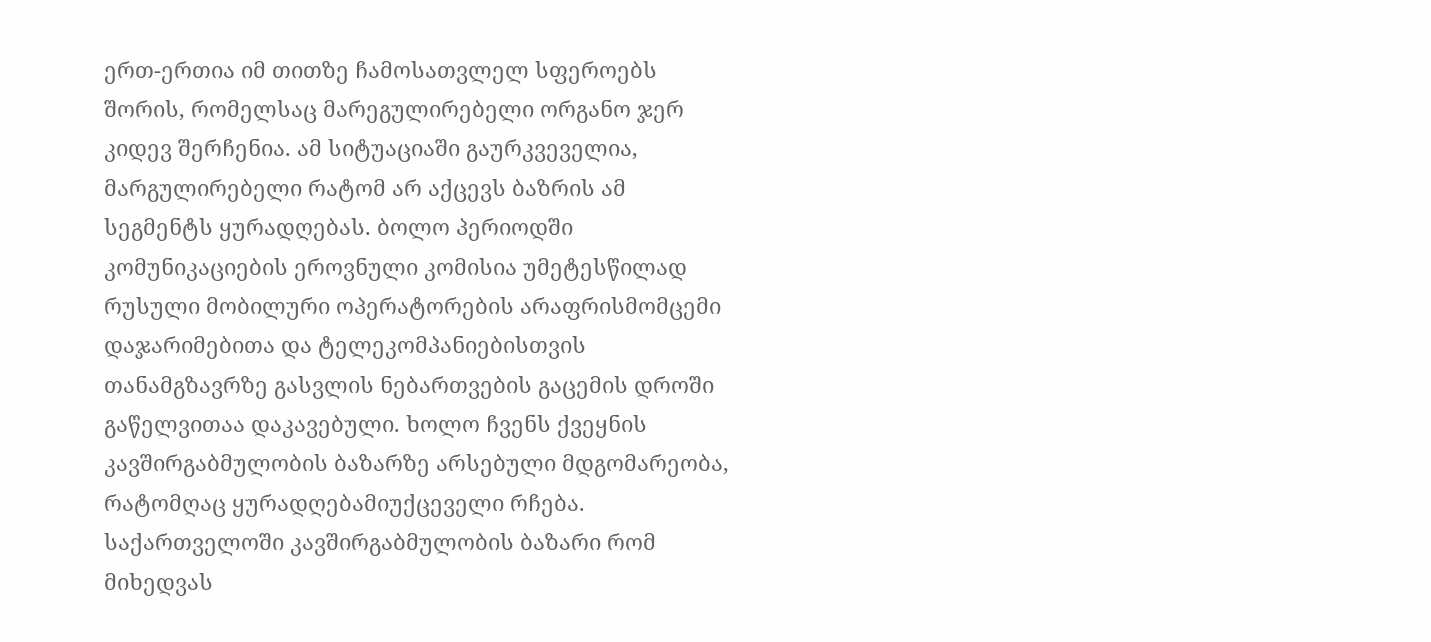ერთ-ერთია იმ თითზე ჩამოსათვლელ სფეროებს შორის, რომელსაც მარეგულირებელი ორგანო ჯერ კიდევ შერჩენია. ამ სიტუაციაში გაურკვეველია, მარგულირებელი რატომ არ აქცევს ბაზრის ამ სეგმენტს ყურადღებას. ბოლო პერიოდში კომუნიკაციების ეროვნული კომისია უმეტესწილად რუსული მობილური ოპერატორების არაფრისმომცემი დაჯარიმებითა და ტელეკომპანიებისთვის თანამგზავრზე გასვლის ნებართვების გაცემის დროში გაწელვითაა დაკავებული. ხოლო ჩვენს ქვეყნის კავშირგაბმულობის ბაზარზე არსებული მდგომარეობა, რატომღაც ყურადღებამიუქცეველი რჩება. საქართველოში კავშირგაბმულობის ბაზარი რომ მიხედვას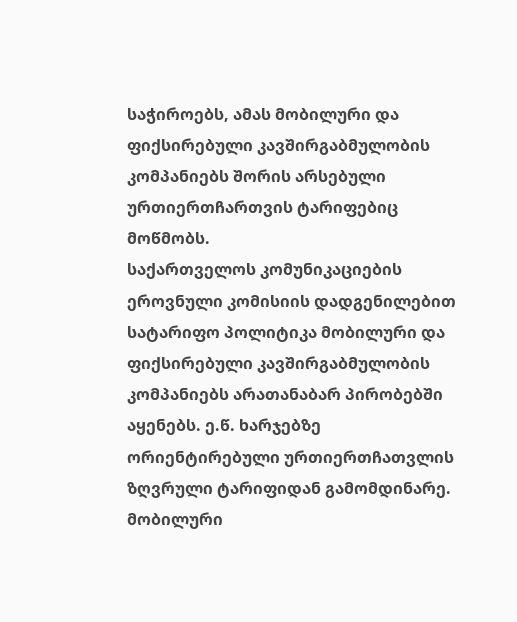საჭიროებს, ამას მობილური და ფიქსირებული კავშირგაბმულობის კომპანიებს შორის არსებული ურთიერთჩართვის ტარიფებიც მოწმობს.
საქართველოს კომუნიკაციების ეროვნული კომისიის დადგენილებით სატარიფო პოლიტიკა მობილური და ფიქსირებული კავშირგაბმულობის კომპანიებს არათანაბარ პირობებში აყენებს. ე.წ. ხარჯებზე ორიენტირებული ურთიერთჩათვლის ზღვრული ტარიფიდან გამომდინარე. მობილური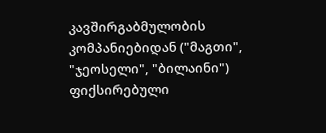კავშირგაბმულობის კომპანიებიდან ("მაგთი", "ჯეოსელი", "ბილაინი") ფიქსირებული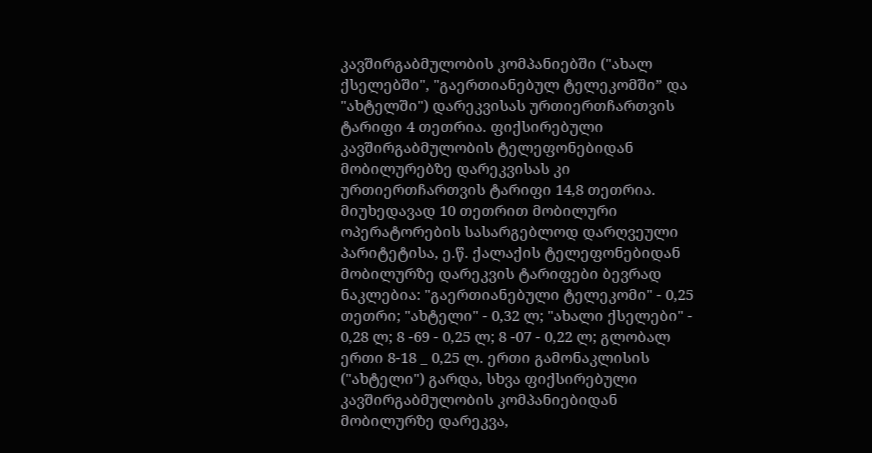კავშირგაბმულობის კომპანიებში ("ახალ ქსელებში", "გაერთიანებულ ტელეკომში” და "ახტელში") დარეკვისას ურთიერთჩართვის ტარიფი 4 თეთრია. ფიქსირებული კავშირგაბმულობის ტელეფონებიდან მობილურებზე დარეკვისას კი ურთიერთჩართვის ტარიფი 14,8 თეთრია. მიუხედავად 10 თეთრით მობილური ოპერატორების სასარგებლოდ დარღვეული პარიტეტისა, ე.წ. ქალაქის ტელეფონებიდან მობილურზე დარეკვის ტარიფები ბევრად ნაკლებია: "გაერთიანებული ტელეკომი" - 0,25 თეთრი; "ახტელი" - 0,32 ლ; "ახალი ქსელები" - 0,28 ლ; 8 -69 - 0,25 ლ; 8 -07 - 0,22 ლ; გლობალ ერთი 8-18 _ 0,25 ლ. ერთი გამონაკლისის ("ახტელი") გარდა, სხვა ფიქსირებული კავშირგაბმულობის კომპანიებიდან მობილურზე დარეკვა,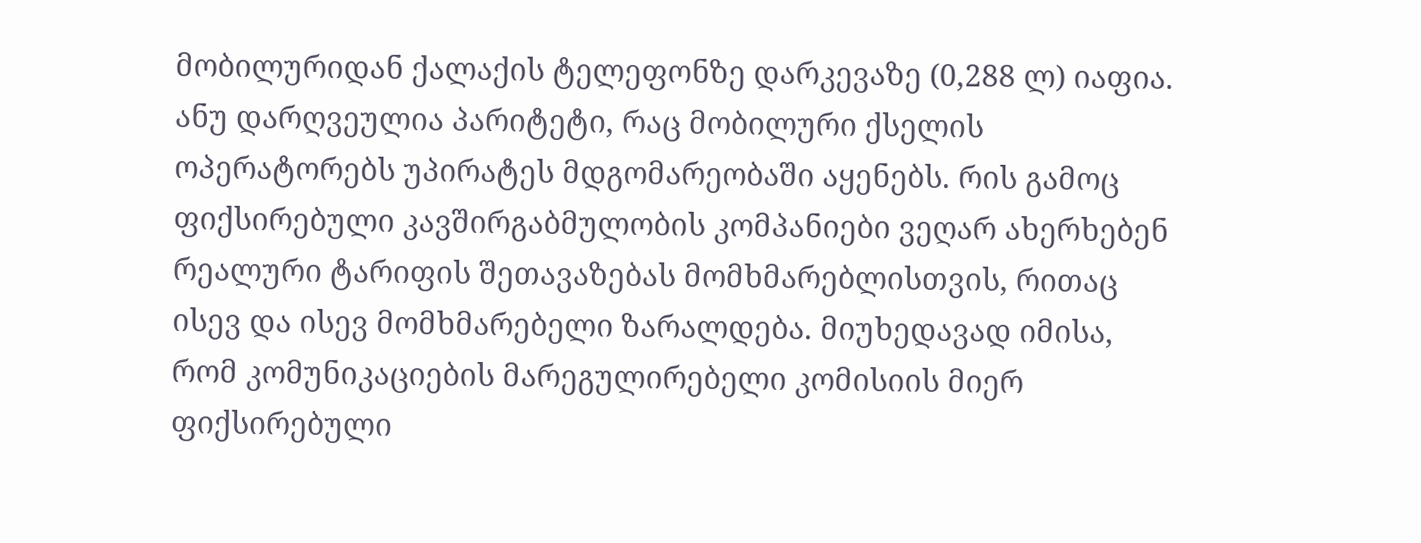მობილურიდან ქალაქის ტელეფონზე დარკევაზე (0,288 ლ) იაფია. ანუ დარღვეულია პარიტეტი, რაც მობილური ქსელის ოპერატორებს უპირატეს მდგომარეობაში აყენებს. რის გამოც ფიქსირებული კავშირგაბმულობის კომპანიები ვეღარ ახერხებენ რეალური ტარიფის შეთავაზებას მომხმარებლისთვის, რითაც ისევ და ისევ მომხმარებელი ზარალდება. მიუხედავად იმისა, რომ კომუნიკაციების მარეგულირებელი კომისიის მიერ ფიქსირებული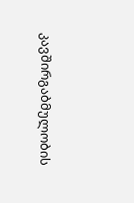კავშირგაბმულობის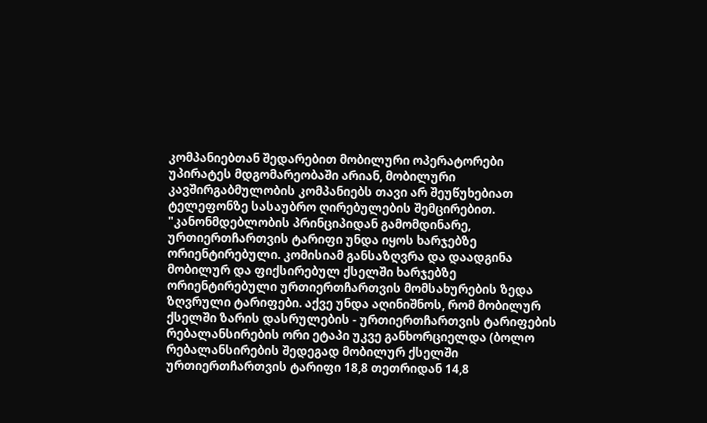კომპანიებთან შედარებით მობილური ოპერატორები უპირატეს მდგომარეობაში არიან, მობილური კავშირგაბმულობის კომპანიებს თავი არ შეუწუხებიათ ტელეფონზე სასაუბრო ღირებულების შემცირებით.
"კანონმდებლობის პრინციპიდან გამომდინარე, ურთიერთჩართვის ტარიფი უნდა იყოს ხარჯებზე ორიენტირებული. კომისიამ განსაზღვრა და დაადგინა მობილურ და ფიქსირებულ ქსელში ხარჯებზე ორიენტირებული ურთიერთჩართვის მომსახურების ზედა ზღვრული ტარიფები. აქვე უნდა აღინიშნოს, რომ მობილურ ქსელში ზარის დასრულების - ურთიერთჩართვის ტარიფების რებალანსირების ორი ეტაპი უკვე განხორციელდა (ბოლო რებალანსირების შედეგად მობილურ ქსელში ურთიერთჩართვის ტარიფი 18,8 თეთრიდან 14,8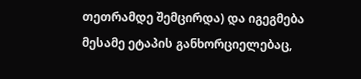თეთრამდე შემცირდა) და იგეგმება მესამე ეტაპის განხორციელებაც,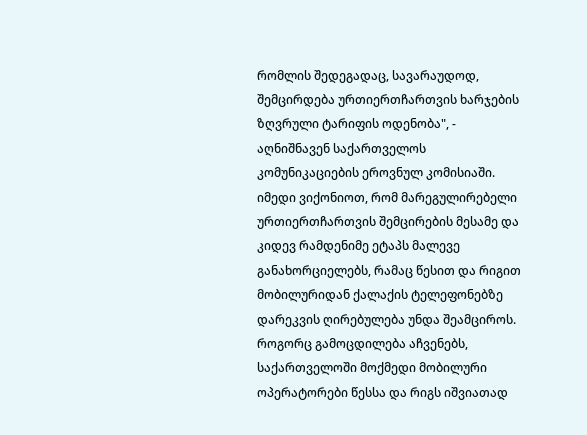რომლის შედეგადაც, სავარაუდოდ, შემცირდება ურთიერთჩართვის ხარჯების ზღვრული ტარიფის ოდენობა", - აღნიშნავენ საქართველოს კომუნიკაციების ეროვნულ კომისიაში.
იმედი ვიქონიოთ, რომ მარეგულირებელი ურთიერთჩართვის შემცირების მესამე და კიდევ რამდენიმე ეტაპს მალევე განახორციელებს, რამაც წესით და რიგით მობილურიდან ქალაქის ტელეფონებზე დარეკვის ღირებულება უნდა შეამციროს. როგორც გამოცდილება აჩვენებს, საქართველოში მოქმედი მობილური ოპერატორები წესსა და რიგს იშვიათად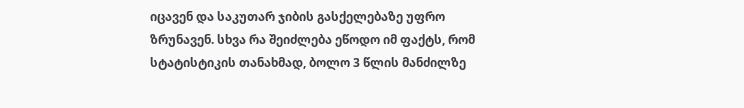იცავენ და საკუთარ ჯიბის გასქელებაზე უფრო ზრუნავენ. სხვა რა შეიძლება ეწოდო იმ ფაქტს, რომ სტატისტიკის თანახმად, ბოლო 3 წლის მანძილზე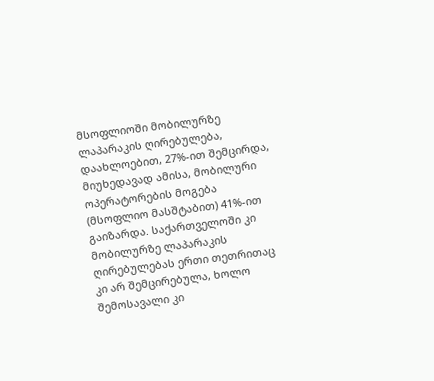მსოფლიოში მობილურზე ლაპარაკის ღირებულება, დაახლოებით, 27%-ით შემცირდა, მიუხედავად ამისა, მობილური ოპერატორების მოგება (მსოფლიო მასშტაბით) 41%-ით გაიზარდა. საქართველოში კი მობილურზე ლაპარაკის ღირებულებას ერთი თეთრითაც კი არ შემცირებულა, ხოლო შემოსავალი კი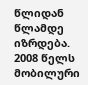წლიდან წლამდე იზრდება. 2008 წელს მობილური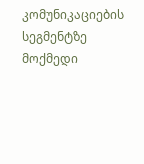კომუნიკაციების სეგმენტზე მოქმედი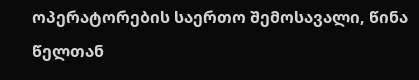ოპერატორების საერთო შემოსავალი, წინა წელთან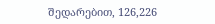შედარებით, 126,226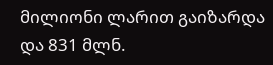მილიონი ლარით გაიზარდა და 831 მლნ.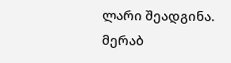ლარი შეადგინა.
მერაბ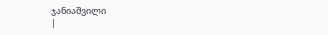ჯანიაშვილი
|